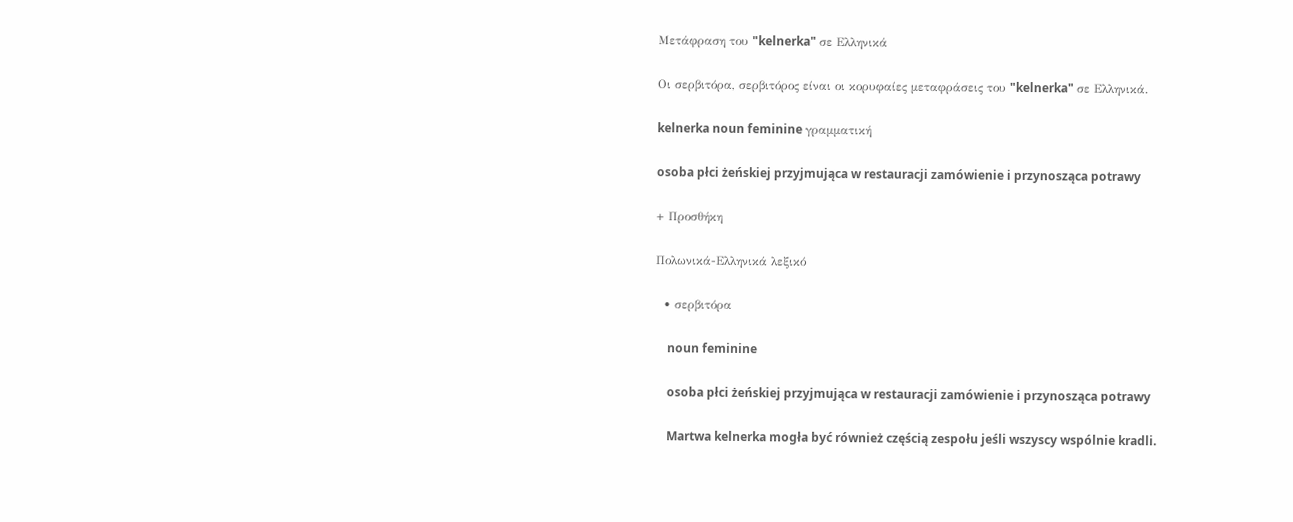Μετάφραση του "kelnerka" σε Ελληνικά

Οι σερβιτόρα, σερβιτόρος είναι οι κορυφαίες μεταφράσεις του "kelnerka" σε Ελληνικά.

kelnerka noun feminine γραμματική

osoba płci żeńskiej przyjmująca w restauracji zamówienie i przynosząca potrawy

+ Προσθήκη

Πολωνικά-Ελληνικά λεξικό

  • σερβιτόρα

    noun feminine

    osoba płci żeńskiej przyjmująca w restauracji zamówienie i przynosząca potrawy

    Martwa kelnerka mogła być również częścią zespołu jeśli wszyscy wspólnie kradli.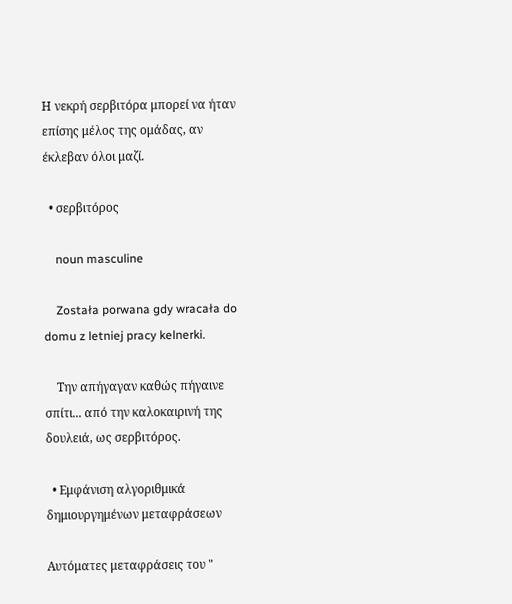Η νεκρή σερβιτόρα μπορεί να ήταν επίσης μέλος της ομάδας, αν έκλεβαν όλοι μαζί.

  • σερβιτόρος

    noun masculine

    Została porwana gdy wracała do domu z letniej pracy kelnerki.

    Την απήγαγαν καθώς πήγαινε σπίτι... από την καλοκαιρινή της δουλειά, ως σερβιτόρος.

  • Εμφάνιση αλγοριθμικά δημιουργημένων μεταφράσεων

Αυτόματες μεταφράσεις του "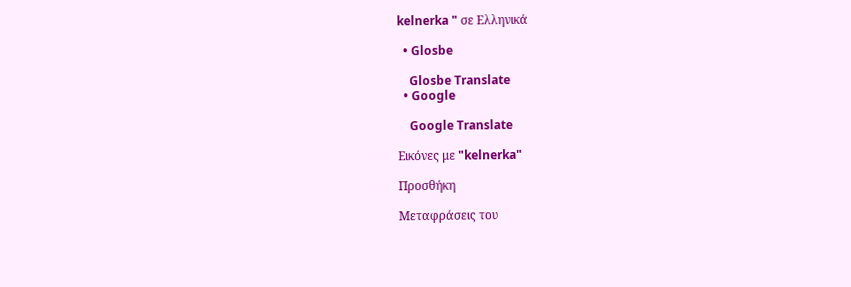kelnerka " σε Ελληνικά

  • Glosbe

    Glosbe Translate
  • Google

    Google Translate

Εικόνες με "kelnerka"

Προσθήκη

Μεταφράσεις του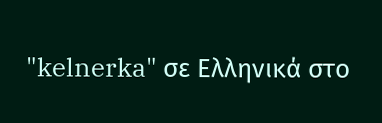"kelnerka" σε Ελληνικά στο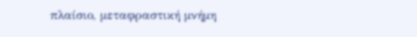πλαίσιο, μεταφραστική μνήμη